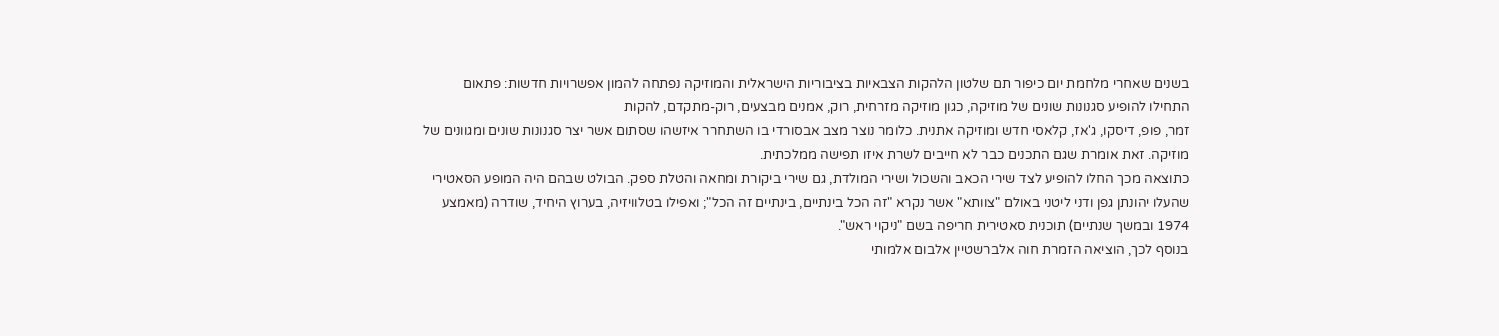בשנים שאחרי מלחמת יום כיפור תם שלטון הלהקות הצבאיות בציבוריות הישראלית והמוזיקה נפתחה להמון אפשרויות חדשות: פתאום התחילו להופיע סגנונות שונים של מוזיקה, כגון מוזיקה מזרחית, רוק, אמנים מבצעים, רוק-מתקדם, להקות
זמר, פופ, דיסקו, ג'אז, קלאסי חדש ומוזיקה אתנית. כלומר נוצר מצב אבסורדי בו השתחרר איזשהו שסתום אשר יצר סגנונות שונים ומגוונים של מוזיקה. זאת אומרת שגם התכנים כבר לא חייבים לשרת איזו תפישה ממלכתית.
כתוצאה מכך החלו להופיע לצד שירי הכאב והשכול ושירי המולדת, גם שירי ביקורת ומחאה והטלת ספק. הבולט שבהם היה המופע הסאטירי שהעלו יהונתן גפן ודני ליטני באולם "צוותא" אשר נקרא "זה הכל בינתיים, בינתיים זה הכל"; ואפילו בטלוויזיה, בערוץ היחיד, שודרה (מאמצע 1974 ובמשך שנתיים) תוכנית סאטירית חריפה בשם "ניקוי ראש".
בנוסף לכך, הוציאה הזמרת חוה אלברשטיין אלבום אלמותי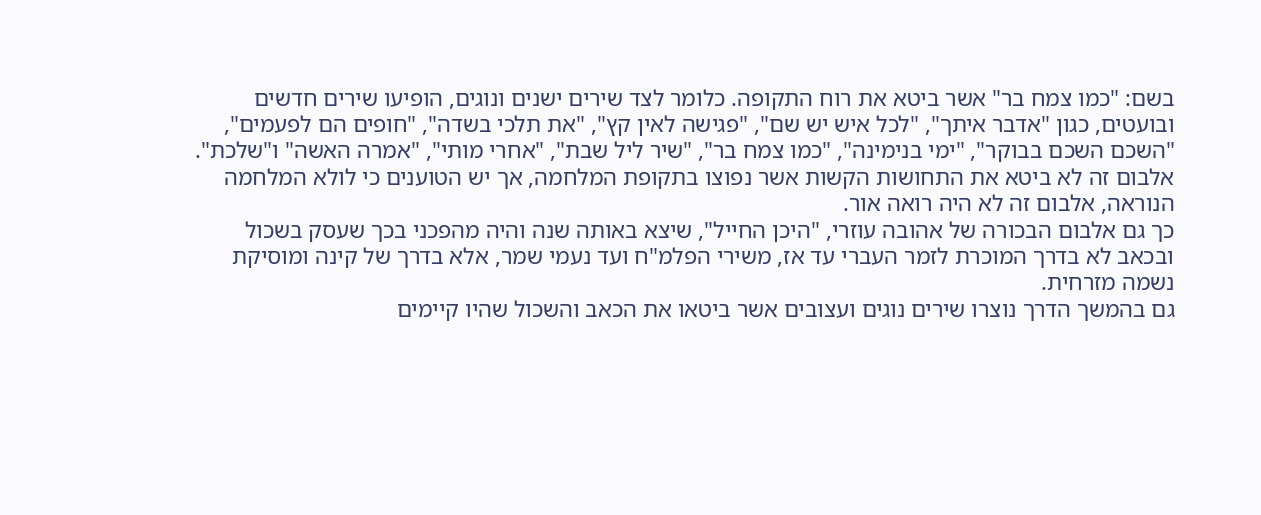בשם: "כמו צמח בר" אשר ביטא את רוח התקופה. כלומר לצד שירים ישנים ונוגים, הופיעו שירים חדשים ובועטים, כגון "אדבר איתך", "לכל איש יש שם", "פגישה לאין קץ", "את תלכי בשדה", "חופים הם לפעמים", "השכם השכם בבוקר", "ימי בנימינה", "כמו צמח בר", "שיר ליל שבת", "אחרי מותי", "אמרה האשה" ו"שלכת". אלבום זה לא ביטא את התחושות הקשות אשר נפוצו בתקופת המלחמה, אך יש הטוענים כי לולא המלחמה הנוראה, אלבום זה לא היה רואה אור.
כך גם אלבום הבכורה של אהובה עוזרי, "היכן החייל", שיצא באותה שנה והיה מהפכני בכך שעסק בשכול ובכאב לא בדרך המוכרת לזמר העברי עד אז, משירי הפלמ"ח ועד נעמי שמר, אלא בדרך של קינה ומוסיקת נשמה מזרחית.
גם בהמשך הדרך נוצרו שירים נוגים ועצובים אשר ביטאו את הכאב והשכול שהיו קיימים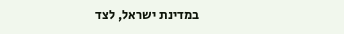במדינת ישראל, לצד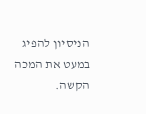הניסיון להפיג במעט את המכה הקשה.